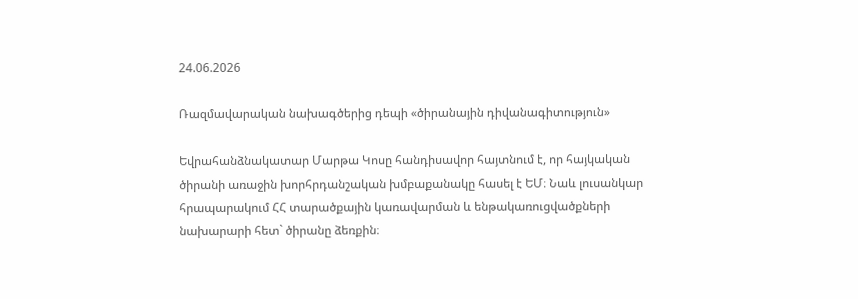24.06.2026

Ռազմավարական նախագծերից դեպի «ծիրանային դիվանագիտություն»

Եվրահանձնակատար Մարթա Կոսը հանդիսավոր հայտնում է, որ հայկական ծիրանի առաջին խորհրդանշական խմբաքանակը հասել է ԵՄ։ Նաև լուսանկար հրապարակում ՀՀ տարածքային կառավարման և ենթակառուցվածքների նախարարի հետ` ծիրանը ձեռքին։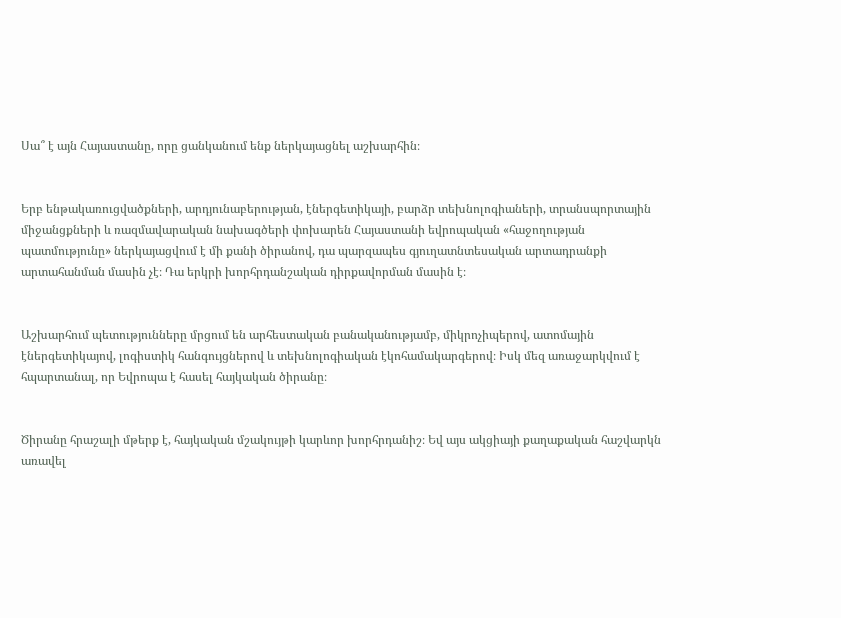Սա՞ է այն Հայաստանը, որը ցանկանում ենք ներկայացնել աշխարհին։


Երբ ենթակառուցվածքների, արդյունաբերության, էներգետիկայի, բարձր տեխնոլոգիաների, տրանսպորտային միջանցքների և ռազմավարական նախագծերի փոխարեն Հայաստանի եվրոպական «հաջողության պատմությունը» ներկայացվում է մի քանի ծիրանով, դա պարզապես գյուղատնտեսական արտադրանքի արտահանման մասին չէ։ Դա երկրի խորհրդանշական դիրքավորման մասին է։


Աշխարհում պետությունները մրցում են արհեստական բանականությամբ, միկրոչիպերով, ատոմային էներգետիկայով, լոգիստիկ հանգույցներով և տեխնոլոգիական էկոհամակարգերով։ Իսկ մեզ առաջարկվում է հպարտանալ, որ Եվրոպա է հասել հայկական ծիրանը։


Ծիրանը հրաշալի մթերք է, հայկական մշակույթի կարևոր խորհրդանիշ։ Եվ այս ակցիայի քաղաքական հաշվարկն առավել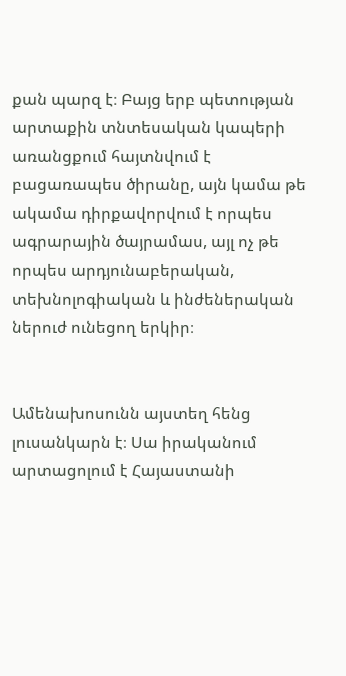քան պարզ է։ Բայց երբ պետության արտաքին տնտեսական կապերի առանցքում հայտնվում է բացառապես ծիրանը, այն կամա թե ակամա դիրքավորվում է որպես ագրարային ծայրամաս, այլ ոչ թե որպես արդյունաբերական, տեխնոլոգիական և ինժեներական ներուժ ունեցող երկիր։


Ամենախոսունն այստեղ հենց լուսանկարն է։ Սա իրականում արտացոլում է Հայաստանի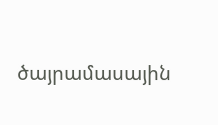ծայրամասային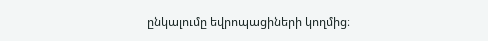ընկալումը եվրոպացիների կողմից։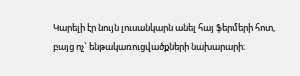Կարելի էր նույն լուսանկարն անել հայ ֆերմերի հոտ, բայց ոչ` ենթակառուցվածքների նախարարի։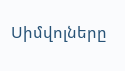Սիմվոլները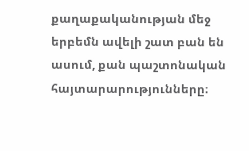քաղաքականության մեջ երբեմն ավելի շատ բան են ասում, քան պաշտոնական հայտարարությունները։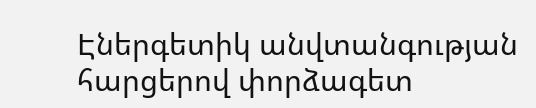Էներգետիկ անվտանգության հարցերով փորձագետ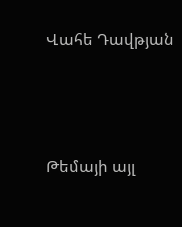Վահե Դավթյան




Թեմայի այլ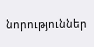նորություններ